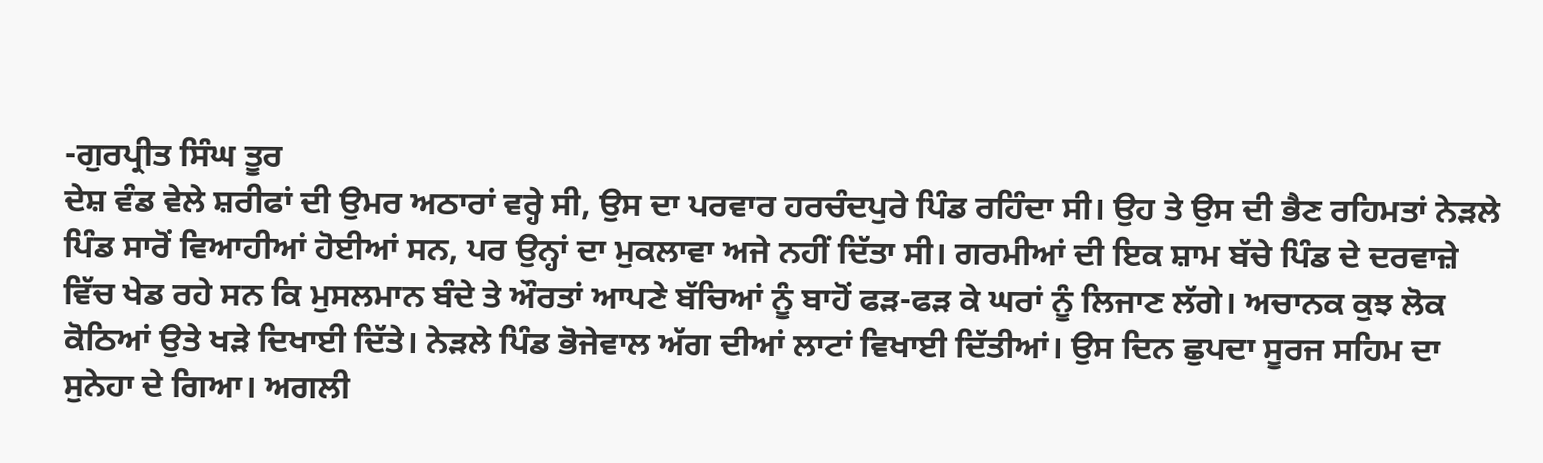-ਗੁਰਪ੍ਰੀਤ ਸਿੰਘ ਤੂਰ
ਦੇਸ਼ ਵੰਡ ਵੇਲੇ ਸ਼ਰੀਫਾਂ ਦੀ ਉਮਰ ਅਠਾਰਾਂ ਵਰ੍ਹੇ ਸੀ, ਉਸ ਦਾ ਪਰਵਾਰ ਹਰਚੰਦਪੁਰੇ ਪਿੰਡ ਰਹਿੰਦਾ ਸੀ। ਉਹ ਤੇ ਉਸ ਦੀ ਭੈਣ ਰਹਿਮਤਾਂ ਨੇੜਲੇ ਪਿੰਡ ਸਾਰੋਂ ਵਿਆਹੀਆਂ ਹੋਈਆਂ ਸਨ, ਪਰ ਉਨ੍ਹਾਂ ਦਾ ਮੁਕਲਾਵਾ ਅਜੇ ਨਹੀਂ ਦਿੱਤਾ ਸੀ। ਗਰਮੀਆਂ ਦੀ ਇਕ ਸ਼ਾਮ ਬੱਚੇ ਪਿੰਡ ਦੇ ਦਰਵਾਜ਼ੇ ਵਿੱਚ ਖੇਡ ਰਹੇ ਸਨ ਕਿ ਮੁਸਲਮਾਨ ਬੰਦੇ ਤੇ ਔਰਤਾਂ ਆਪਣੇ ਬੱਚਿਆਂ ਨੂੰ ਬਾਹੋਂ ਫੜ-ਫੜ ਕੇ ਘਰਾਂ ਨੂੰ ਲਿਜਾਣ ਲੱਗੇ। ਅਚਾਨਕ ਕੁਝ ਲੋਕ ਕੋਠਿਆਂ ਉਤੇ ਖੜੇ ਦਿਖਾਈ ਦਿੱਤੇ। ਨੇੜਲੇ ਪਿੰਡ ਭੋਜੇਵਾਲ ਅੱਗ ਦੀਆਂ ਲਾਟਾਂ ਵਿਖਾਈ ਦਿੱਤੀਆਂ। ਉਸ ਦਿਨ ਛੁਪਦਾ ਸੂਰਜ ਸਹਿਮ ਦਾ ਸੁਨੇਹਾ ਦੇ ਗਿਆ। ਅਗਲੀ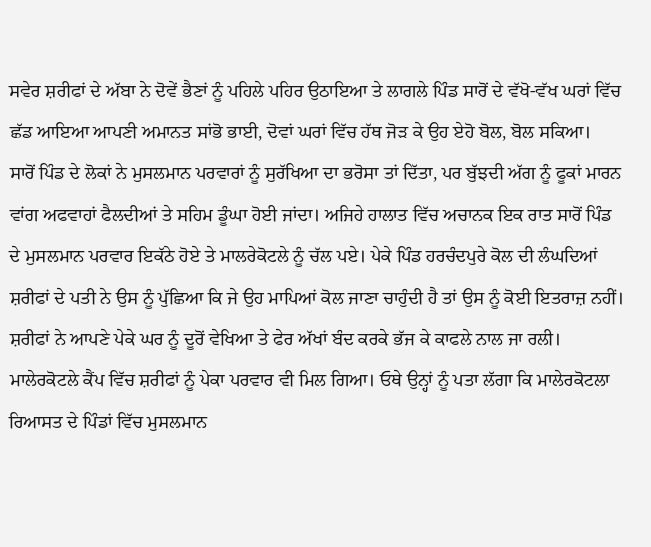ਸਵੇਰ ਸ਼ਰੀਫਾਂ ਦੇ ਅੱਬਾ ਨੇ ਦੋਵੇਂ ਭੈਣਾਂ ਨੂੰ ਪਹਿਲੇ ਪਹਿਰ ਉਠਾਇਆ ਤੇ ਲਾਗਲੇ ਪਿੰਡ ਸਾਰੋਂ ਦੇ ਵੱਖੋ-ਵੱਖ ਘਰਾਂ ਵਿੱਚ ਛੱਡ ਆਇਆ ਆਪਣੀ ਅਮਾਨਤ ਸਾਂਭੋ ਭਾਈ, ਦੋਵਾਂ ਘਰਾਂ ਵਿੱਚ ਹੱਥ ਜੋੜ ਕੇ ਉਹ ਏਹੋ ਬੋਲ, ਬੋਲ ਸਕਿਆ।
ਸਾਰੋਂ ਪਿੰਡ ਦੇ ਲੋਕਾਂ ਨੇ ਮੁਸਲਮਾਨ ਪਰਵਾਰਾਂ ਨੂੰ ਸੁਰੱਖਿਆ ਦਾ ਭਰੋਸਾ ਤਾਂ ਦਿੱਤਾ, ਪਰ ਬੁੱਝਦੀ ਅੱਗ ਨੂੰ ਫੂਕਾਂ ਮਾਰਨ ਵਾਂਗ ਅਫਵਾਹਾਂ ਫੈਲਦੀਆਂ ਤੇ ਸਹਿਮ ਡੂੰਘਾ ਹੋਈ ਜਾਂਦਾ। ਅਜਿਹੇ ਹਾਲਾਤ ਵਿੱਚ ਅਚਾਨਕ ਇਕ ਰਾਤ ਸਾਰੋਂ ਪਿੰਡ ਦੇ ਮੁਸਲਮਾਨ ਪਰਵਾਰ ਇਕੱਠੇ ਹੋਏ ਤੇ ਮਾਲਰੇਕੋਟਲੇ ਨੂੰ ਚੱਲ ਪਏ। ਪੇਕੇ ਪਿੰਡ ਹਰਚੰਦਪੁਰੇ ਕੋਲ ਦੀ ਲੰਘਦਿਆਂ ਸ਼ਰੀਫਾਂ ਦੇ ਪਤੀ ਨੇ ਉਸ ਨੂੰ ਪੁੱਛਿਆ ਕਿ ਜੇ ਉਹ ਮਾਪਿਆਂ ਕੋਲ ਜਾਣਾ ਚਾਹੁੰਦੀ ਹੈ ਤਾਂ ਉਸ ਨੂੰ ਕੋਈ ਇਤਰਾਜ਼ ਨਹੀਂ। ਸ਼ਰੀਫਾਂ ਨੇ ਆਪਣੇ ਪੇਕੇ ਘਰ ਨੂੰ ਦੂਰੋਂ ਵੇਖਿਆ ਤੇ ਫੇਰ ਅੱਖਾਂ ਬੰਦ ਕਰਕੇ ਭੱਜ ਕੇ ਕਾਫਲੇ ਨਾਲ ਜਾ ਰਲੀ।
ਮਾਲੇਰਕੋਟਲੇ ਕੈਂਪ ਵਿੱਚ ਸ਼ਰੀਫਾਂ ਨੂੰ ਪੇਕਾ ਪਰਵਾਰ ਵੀ ਮਿਲ ਗਿਆ। ਓਥੇ ਉਨ੍ਹਾਂ ਨੂੰ ਪਤਾ ਲੱਗਾ ਕਿ ਮਾਲੇਰਕੋਟਲਾ ਰਿਆਸਤ ਦੇ ਪਿੰਡਾਂ ਵਿੱਚ ਮੁਸਲਮਾਨ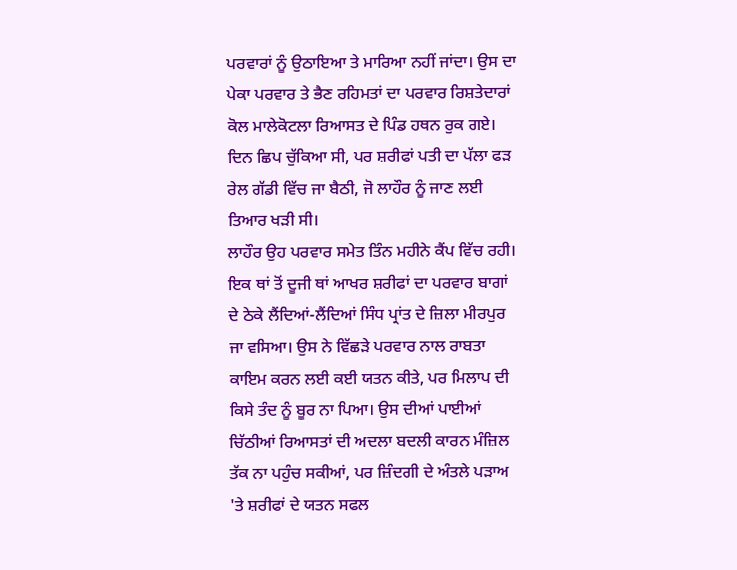ਪਰਵਾਰਾਂ ਨੂੰ ਉਠਾਇਆ ਤੇ ਮਾਰਿਆ ਨਹੀਂ ਜਾਂਦਾ। ਉਸ ਦਾ ਪੇਕਾ ਪਰਵਾਰ ਤੇ ਭੈਣ ਰਹਿਮਤਾਂ ਦਾ ਪਰਵਾਰ ਰਿਸ਼ਤੇਦਾਰਾਂ ਕੋਲ ਮਾਲੇਕੋਟਲਾ ਰਿਆਸਤ ਦੇ ਪਿੰਡ ਹਥਨ ਰੁਕ ਗਏ। ਦਿਨ ਛਿਪ ਚੁੱਕਿਆ ਸੀ, ਪਰ ਸ਼ਰੀਫਾਂ ਪਤੀ ਦਾ ਪੱਲਾ ਫੜ ਰੇਲ ਗੱਡੀ ਵਿੱਚ ਜਾ ਬੈਠੀ, ਜੋ ਲਾਹੌਰ ਨੂੰ ਜਾਣ ਲਈ ਤਿਆਰ ਖੜੀ ਸੀ।
ਲਾਹੌਰ ਉਹ ਪਰਵਾਰ ਸਮੇਤ ਤਿੰਨ ਮਹੀਨੇ ਕੈਂਪ ਵਿੱਚ ਰਹੀ। ਇਕ ਥਾਂ ਤੋਂ ਦੂਜੀ ਥਾਂ ਆਖਰ ਸ਼ਰੀਫਾਂ ਦਾ ਪਰਵਾਰ ਬਾਗਾਂ ਦੇ ਠੇਕੇ ਲੈਂਦਿਆਂ-ਲੈਂਦਿਆਂ ਸਿੰਧ ਪ੍ਰਾਂਤ ਦੇ ਜ਼ਿਲਾ ਮੀਰਪੁਰ ਜਾ ਵਸਿਆ। ਉਸ ਨੇ ਵਿੱਛੜੇ ਪਰਵਾਰ ਨਾਲ ਰਾਬਤਾ ਕਾਇਮ ਕਰਨ ਲਈ ਕਈ ਯਤਨ ਕੀਤੇ, ਪਰ ਮਿਲਾਪ ਦੀ ਕਿਸੇ ਤੰਦ ਨੂੰ ਬੂਰ ਨਾ ਪਿਆ। ਉਸ ਦੀਆਂ ਪਾਈਆਂ ਚਿੱਠੀਆਂ ਰਿਆਸਤਾਂ ਦੀ ਅਦਲਾ ਬਦਲੀ ਕਾਰਨ ਮੰਜ਼ਿਲ ਤੱਕ ਨਾ ਪਹੁੰਚ ਸਕੀਆਂ, ਪਰ ਜ਼ਿੰਦਗੀ ਦੇ ਅੰਤਲੇ ਪੜਾਅ 'ਤੇ ਸ਼ਰੀਫਾਂ ਦੇ ਯਤਨ ਸਫਲ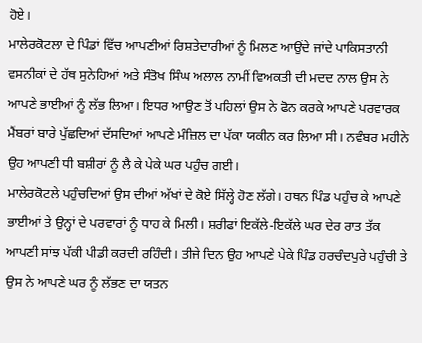ਹੋਏ।
ਮਾਲੇਰਕੋਟਲਾ ਦੇ ਪਿੰਡਾਂ ਵਿੱਚ ਆਪਣੀਆਂ ਰਿਸ਼ਤੇਦਾਰੀਆਂ ਨੂੰ ਮਿਲਣ ਆਉਂਦੇ ਜਾਂਦੇ ਪਾਕਿਸਤਾਨੀ ਵਸਨੀਕਾਂ ਦੇ ਹੱਥ ਸੁਨੇਹਿਆਂ ਅਤੇ ਸੰਤੋਖ ਸਿੰਘ ਅਲਾਲ ਨਾਮੀਂ ਵਿਅਕਤੀ ਦੀ ਮਦਦ ਨਾਲ ਉਸ ਨੇ ਆਪਣੇ ਭਾਈਆਂ ਨੂੰ ਲੱਭ ਲਿਆ। ਇਧਰ ਆਉਣ ਤੋਂ ਪਹਿਲਾਂ ਉਸ ਨੇ ਫੋਨ ਕਰਕੇ ਆਪਣੇ ਪਰਵਾਰਕ ਮੈਂਬਰਾਂ ਬਾਰੇ ਪੁੱਛਦਿਆਂ ਦੱਸਦਿਆਂ ਆਪਣੇ ਮੰਜ਼ਿਲ ਦਾ ਪੱਕਾ ਯਕੀਨ ਕਰ ਲਿਆ ਸੀ। ਨਵੰਬਰ ਮਹੀਨੇ ਉਹ ਆਪਣੀ ਧੀ ਬਸ਼ੀਰਾਂ ਨੂੰ ਲੈ ਕੇ ਪੇਕੇ ਘਰ ਪਹੁੰਚ ਗਈ।
ਮਾਲੇਰਕੋਟਲੇ ਪਹੁੰਚਦਿਆਂ ਉਸ ਦੀਆਂ ਅੱਖਾਂ ਦੇ ਕੋਏ ਸਿੱਲ੍ਹੇ ਹੋਣ ਲੱਗੇ। ਹਥਨ ਪਿੰਡ ਪਹੁੰਚ ਕੇ ਆਪਣੇ ਭਾਈਆਂ ਤੇ ਉਨ੍ਹਾਂ ਦੇ ਪਰਵਾਰਾਂ ਨੂੰ ਧਾਹ ਕੇ ਮਿਲੀ। ਸ਼ਰੀਫਾਂ ਇਕੱਲੇ-ਇਕੱਲੇ ਘਰ ਦੇਰ ਰਾਤ ਤੱਕ ਆਪਣੀ ਸਾਂਝ ਪੱਕੀ ਪੀਡੀ ਕਰਦੀ ਰਹਿੰਦੀ। ਤੀਜੇ ਦਿਨ ਉਹ ਆਪਣੇ ਪੇਕੇ ਪਿੰਡ ਹਰਚੰਦਪੁਰੇ ਪਹੁੰਚੀ ਤੇ ਉਸ ਨੇ ਆਪਣੇ ਘਰ ਨੂੰ ਲੱਭਣ ਦਾ ਯਤਨ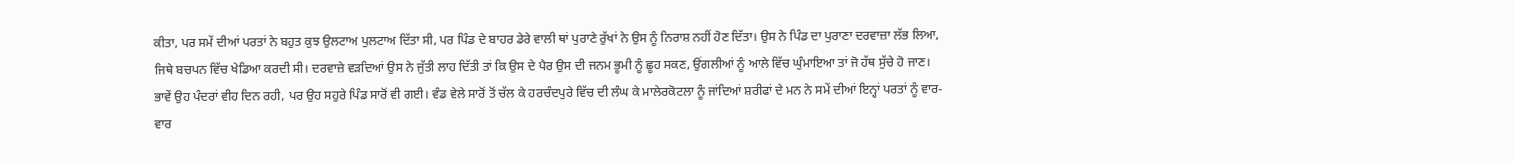ਕੀਤਾ, ਪਰ ਸਮੇਂ ਦੀਆਂ ਪਰਤਾਂ ਨੇ ਬਹੁਤ ਕੁਝ ਉਲਟਾਅ ਪੁਲਟਾਅ ਦਿੱਤਾ ਸੀ, ਪਰ ਪਿੰਡ ਦੇ ਬਾਹਰ ਡੇਰੇ ਵਾਲੀ ਥਾਂ ਪੁਰਾਣੇ ਰੁੱਖਾਂ ਨੇ ਉਸ ਨੂੰ ਨਿਰਾਸ਼ ਨਹੀਂ ਹੋਣ ਦਿੱਤਾ। ਉਸ ਨੇ ਪਿੰਡ ਦਾ ਪੁਰਾਣਾ ਦਰਵਾਜ਼ਾ ਲੱਭ ਲਿਆ, ਜਿਥੇ ਬਚਪਨ ਵਿੱਚ ਖੇਡਿਆ ਕਰਦੀ ਸੀ। ਦਰਵਾਜ਼ੇ ਵੜਦਿਆਂ ਉਸ ਨੇ ਜੁੱਤੀ ਲਾਹ ਦਿੱਤੀ ਤਾਂ ਕਿ ਉਸ ਦੇ ਪੈਰ ਉਸ ਦੀ ਜਨਮ ਭੂਮੀ ਨੂੰ ਛੂਹ ਸਕਣ, ਉਂਗਲੀਆਂ ਨੂੰ ਆਲੇ ਵਿੱਚ ਘੁੰਮਾਇਆ ਤਾਂ ਜੋ ਹੱਥ ਸੁੱਚੇ ਹੋ ਜਾਣ। ਭਾਵੇਂ ਉਹ ਪੰਦਰਾਂ ਵੀਹ ਦਿਨ ਰਹੀ, ਪਰ ਉਹ ਸਹੁਰੇ ਪਿੰਡ ਸਾਰੋਂ ਵੀ ਗਈ। ਵੰਡ ਵੇਲੇ ਸਾਰੋਂ ਤੋਂ ਚੱਲ ਕੇ ਹਰਚੰਦਪੁਰੇ ਵਿੱਚ ਦੀ ਲੰਘ ਕੇ ਮਾਲੇਰਕੋਟਲਾ ਨੂੰ ਜਾਂਦਿਆਂ ਸ਼ਰੀਫਾਂ ਦੇ ਮਨ ਨੇ ਸਮੇਂ ਦੀਆਂ ਇਨ੍ਹਾਂ ਪਰਤਾਂ ਨੂੰ ਵਾਰ-ਵਾਰ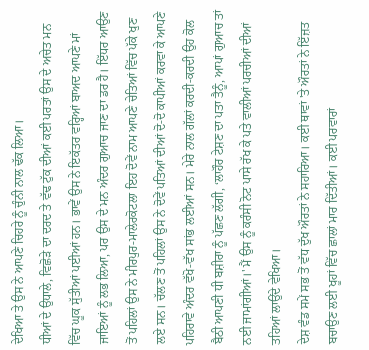ਦੇਖਿਆ ਤੇ ਉਸ ਨੇ ਆਪਣੇ ਚਿਹਰੇ ਨੂੰ ਚੁੰਨੀ ਨਾਲ ਢੱਕ ਲਿਆ।
ਧੀਆਂ ਦੇ ਉਧਾਲੇ, ਵਿਛੋੜੇ ਦਾ ਦਰਦ ਤੇ ਵੱਢ ਟੁੱਕ ਦੀਆਂ ਕਈ ਪਰਤਾਂ ਉਸ ਦੇ ਅਚੇਤ ਮਨ ਵਿੱਚ ਘੂਕ ਸੁੱਤੀਆਂ ਪਈਆਂ ਹਨ। ਭਾਵੇਂ ਉਸ ਨੇ ਇਕੱਤਰ ਵਰ੍ਹਿਆਂ ਬਾਅਦ ਆਪਣੇ ਮਾਂ ਜਾਇਆਂ ਨੂੰ ਲਭ ਲਿਆ, ਪਰ ਉਸ ਦੇ ਮਨ ਅੰਦਰ ਗੁਆਚ ਜਾਣ ਦਾ ਡਰ ਹੈ। ਇੱਧਰ ਆਉਣ ਤੋਂ ਪਹਿਲਾਂ ਉਸ ਨੇ ਮੀਰਪੁਰ-ਮਾਲੇਰਕੋਟਲਾ ਇਹ ਦੋਵੇਂ ਨਾਮ ਆਪਣੇ ਚੇਤਿਆਂ ਵਿੱਚ ਪੱਕੇ ਖੁਣ ਲਏ ਸਨ। ਚੱਲਣ ਤੋਂ ਪਹਿਲਾਂ ਉਸ ਨੇ ਦੋਵੇਂ ਪਤਿਆਂ ਦੀਆਂ ਦੋ-ਦੋ ਕਾਪੀਆਂ ਕਰਵਾ ਕੇ ਆਪਣੇ ਪਹਿਰਾਵੇ ਅੰਦਰ ਵੱਖੋ-ਵੱਖ ਸਾਂਭ ਲਈਆਂ ਸਨ। ਮੇਰੇ ਨਾਲ ਗੱਲਾਂ ਕਰਦੀ-ਕਰਦੀ ਉਹ ਕੋਲ ਬੈਠੀ ਆਪਣੀ ਧੀ ਬਸ਼ੀਰਾ ਨੂੰ ਪੱਛਣ ਲੱਗੀ, ‘ਲਾਹੌਰ ਟੇਸ਼ਣ ਦਾ ਪਤਾ ਤੈਨੂੰ, ਆਪਾਂ ਗੁਆਚ ਤਾਂ ਨਈ ਜਾਮਾਂਗੀਆਂ।' ਮੈਂ ਉਸ ਨੂੰ ਕਰੰਸੀ ਨੋਟ ਪਾਸੇ ਰੱਖ ਕੇ ਪਤੇ ਵਾਲੀਆਂ ਪਰਚੀਆਂ ਦੀਆਂ ਤਹਿਆਂ ਲਾਉਂਦੇ ਵੇਖਿਆ।
ਦੇਸ਼ ਵੰਡ ਸਮੇਂ ਸਭ ਤੋਂ ਵੱਧ ਦੁੱਖ ਔਰਤਾਂ ਨੇ ਸਹਾਰਿਆ। ਕਈ ਥਾਵਾਂ 'ਤੇ ਔਰਤਾਂ ਨੇ ਇੱਜ਼ਤ ਬਚਾਉਣ ਲਈ ਖੂਹਾਂ ਵਿੱਚ ਛਾਲਾਂ ਮਾਰ ਦਿੱਤੀਆਂ। ਕਈ ਪਰਵਾਰਾਂ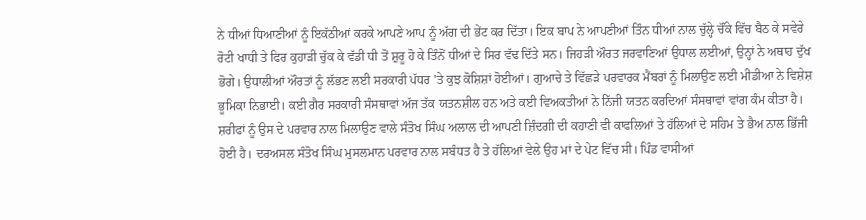ਨੇ ਧੀਆਂ ਧਿਆਣੀਆਂ ਨੂੰ ਇਕੱਠੀਆਂ ਕਰਕੇ ਆਪਣੇ ਆਪ ਨੂੰ ਅੱਗ ਦੀ ਭੇਂਟ ਕਰ ਦਿੱਤਾ। ਇਕ ਬਾਪ ਨੇ ਆਪਣੀਆਂ ਤਿੰਨ ਧੀਆਂ ਨਾਲ ਚੁੱਲ੍ਹੇ ਚੌਂਕੇ ਵਿੱਚ ਬੈਠ ਕੇ ਸਵੇਰੇ ਰੋਟੀ ਖਾਧੀ ਤੇ ਫਿਰ ਕੁਹਾੜੀ ਚੁੱਕ ਕੇ ਵੱਡੀ ਧੀ ਤੋਂ ਸ਼ੁਰੂ ਹੋ ਕੇ ਤਿੰਨੋਂ ਧੀਆਂ ਦੇ ਸਿਰ ਵੱਢ ਦਿੱਤੇ ਸਨ। ਜਿਹੜੀ ਔਰਤ ਜਰਵਾਣਿਆਂ ਉਧਾਲ ਲਈਆਂ, ਉਨ੍ਹਾਂ ਨੇ ਅਥਾਹ ਦੁੱਖ ਭੋਗੇ। ਉਧਾਲੀਆਂ ਔਰਤਾਂ ਨੂੰ ਲੱਭਣ ਲਈ ਸਰਕਾਰੀ ਪੱਧਰ 'ਤੇ ਕੁਝ ਕੋਸ਼ਿਸ਼ਾਂ ਹੋਈਆਂ। ਗੁਆਚੇ ਤੇ ਵਿੱਛੜੇ ਪਰਵਾਰਕ ਮੈਂਬਰਾਂ ਨੂੰ ਮਿਲਾਉਣ ਲਈ ਮੀਡੀਆ ਨੇ ਵਿਸ਼ੇਸ਼ ਭੂਮਿਕਾ ਨਿਭਾਈ। ਕਈ ਗੈਰ ਸਰਕਾਰੀ ਸੰਸਥਾਵਾਂ ਅੱਜ ਤੱਕ ਯਤਨਸ਼ੀਲ ਹਨ ਅਤੇ ਕਈ ਵਿਅਕਤੀਆਂ ਨੇ ਨਿੱਜੀ ਯਤਨ ਕਰਦਿਆਂ ਸੰਸਥਾਵਾਂ ਵਾਂਗ ਕੰਮ ਕੀਤਾ ਹੈ।
ਸ਼ਰੀਫਾਂ ਨੂੰ ਉਸ ਦੇ ਪਰਵਾਰ ਨਾਲ ਮਿਲਾਉਣ ਵਾਲੇ ਸੰਤੋਖ ਸਿੰਘ ਅਲਾਲ ਦੀ ਆਪਣੀ ਜ਼ਿੰਦਗੀ ਦੀ ਕਹਾਣੀ ਵੀ ਕਾਫਲਿਆਂ ਤੇ ਹੱਲਿਆਂ ਦੇ ਸਹਿਮ ਤੇ ਭੈਅ ਨਾਲ ਭਿੱਜੀ ਹੋਈ ਹੈ। ਦਰਅਸਲ ਸੰਤੋਖ ਸਿੰਘ ਮੁਸਲਮਾਨ ਪਰਵਾਰ ਨਾਲ ਸਬੰਧਤ ਹੈ ਤੇ ਹੱਲਿਆਂ ਵੇਲੇ ਉਹ ਮਾਂ ਦੇ ਪੇਟ ਵਿੱਚ ਸੀ। ਪਿੰਡ ਵਾਸੀਆਂ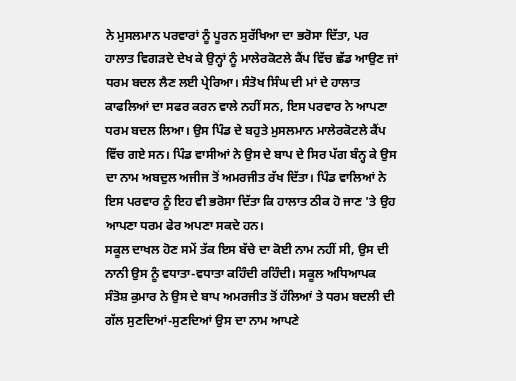ਨੇ ਮੁਸਲਮਾਨ ਪਰਵਾਰਾਂ ਨੂੰ ਪੂਰਨ ਸੁਰੱਖਿਆ ਦਾ ਭਰੋਸਾ ਦਿੱਤਾ, ਪਰ ਹਾਲਾਤ ਵਿਗੜਦੇ ਦੇਖ ਕੇ ਉਨ੍ਹਾਂ ਨੂੰ ਮਾਲੇਰਕੋਟਲੇ ਕੈਂਪ ਵਿੱਚ ਛੱਡ ਆਉਣ ਜਾਂ ਧਰਮ ਬਦਲ ਲੈਣ ਲਈ ਪ੍ਰੇਰਿਆ। ਸੰਤੋਖ ਸਿੰਘ ਦੀ ਮਾਂ ਦੇ ਹਾਲਾਤ ਕਾਫਲਿਆਂ ਦਾ ਸਫਰ ਕਰਨ ਵਾਲੇ ਨਹੀਂ ਸਨ, ਇਸ ਪਰਵਾਰ ਨੇ ਆਪਣਾ ਧਰਮ ਬਦਲ ਲਿਆ। ਉਸ ਪਿੰਡ ਦੇ ਬਹੁਤੇ ਮੁਸਲਮਾਨ ਮਾਲੇਰਕੋਟਲੇ ਕੈਂਪ ਵਿੱਚ ਗਏ ਸਨ। ਪਿੰਡ ਵਾਸੀਆਂ ਨੇ ਉਸ ਦੇ ਬਾਪ ਦੇ ਸਿਰ ਪੱਗ ਬੰਨ੍ਹ ਕੇ ਉਸ ਦਾ ਨਾਮ ਅਬਦੁਲ ਅਜੀਜ ਤੋਂ ਅਮਰਜੀਤ ਰੱਖ ਦਿੱਤਾ। ਪਿੰਡ ਵਾਲਿਆਂ ਨੇ ਇਸ ਪਰਵਾਰ ਨੂੰ ਇਹ ਵੀ ਭਰੋਸਾ ਦਿੱਤਾ ਕਿ ਹਾਲਾਤ ਠੀਕ ਹੋ ਜਾਣ 'ਤੇ ਉਹ ਆਪਣਾ ਧਰਮ ਫੇਰ ਅਪਣਾ ਸਕਦੇ ਹਨ।
ਸਕੂਲ ਦਾਖਲ ਹੋਣ ਸਮੇਂ ਤੱਕ ਇਸ ਬੱਚੇ ਦਾ ਕੋਈ ਨਾਮ ਨਹੀਂ ਸੀ, ਉਸ ਦੀ ਨਾਨੀ ਉਸ ਨੂੰ ਵਧਾਤਾ-ਵਧਾਤਾ ਕਹਿੰਦੀ ਰਹਿੰਦੀ। ਸਕੂਲ ਅਧਿਆਪਕ ਸੰਤੋਸ਼ ਕੁਮਾਰ ਨੇ ਉਸ ਦੇ ਬਾਪ ਅਮਰਜੀਤ ਤੋਂ ਹੱਲਿਆਂ ਤੇ ਧਰਮ ਬਦਲੀ ਦੀ ਗੱਲ ਸੁਣਦਿਆਂ-ਸੁਣਦਿਆਂ ਉਸ ਦਾ ਨਾਮ ਆਪਣੇ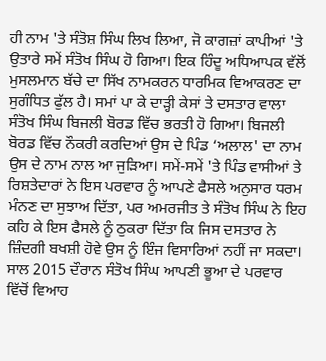ਹੀ ਨਾਮ 'ਤੇ ਸੰਤੋਸ਼ ਸਿੰਘ ਲਿਖ ਲਿਆ, ਜੋ ਕਾਗਜ਼ਾਂ ਕਾਪੀਆਂ 'ਤੇ ਉਤਾਰੇ ਸਮੇਂ ਸੰਤੋਖ ਸਿੰਘ ਹੋ ਗਿਆ। ਇਕ ਹਿੰਦੂ ਅਧਿਆਪਕ ਵੱਲੋਂ ਮੁਸਲਮਾਨ ਬੱਚੇ ਦਾ ਸਿੱਖ ਨਾਮਕਰਨ ਧਾਰਮਿਕ ਵਿਆਕਰਣ ਦਾ ਸੁਗੰਧਿਤ ਫੁੱਲ ਹੈ। ਸਮਾਂ ਪਾ ਕੇ ਦਾੜ੍ਹੀ ਕੇਸਾਂ ਤੇ ਦਸਤਾਰ ਵਾਲਾ ਸੰਤੋਖ ਸਿੰਘ ਬਿਜਲੀ ਬੋਰਡ ਵਿੱਚ ਭਰਤੀ ਹੋ ਗਿਆ। ਬਿਜਲੀ ਬੋਰਡ ਵਿੱਚ ਨੌਕਰੀ ਕਰਦਿਆਂ ਉਸ ਦੇ ਪਿੰਡ ‘ਅਲਾਲ' ਦਾ ਨਾਮ ਉਸ ਦੇ ਨਾਮ ਨਾਲ ਆ ਜੁੜਿਆ। ਸਮੇਂ-ਸਮੇਂ 'ਤੇ ਪਿੰਡ ਵਾਸੀਆਂ ਤੇ ਰਿਸ਼ਤੇਦਾਰਾਂ ਨੇ ਇਸ ਪਰਵਾਰ ਨੂੰ ਆਪਣੇ ਫੈਸਲੇ ਅਨੁਸਾਰ ਧਰਮ ਮੰਨਣ ਦਾ ਸੁਝਾਅ ਦਿੱਤਾ, ਪਰ ਅਮਰਜੀਤ ਤੇ ਸੰਤੋਖ ਸਿੰਘ ਨੇ ਇਹ ਕਹਿ ਕੇ ਇਸ ਫੈਸਲੇ ਨੂੰ ਠੁਕਰਾ ਦਿੱਤਾ ਕਿ ਜਿਸ ਦਸਤਾਰ ਨੇ ਜ਼ਿੰਦਗੀ ਬਖਸ਼ੀ ਹੋਵੇ ਉਸ ਨੂੰ ਇੰਜ ਵਿਸਾਰਿਆਂ ਨਹੀਂ ਜਾ ਸਕਦਾ।
ਸਾਲ 2015 ਦੌਰਾਨ ਸੰਤੋਖ ਸਿੰਘ ਆਪਣੀ ਭੂਆ ਦੇ ਪਰਵਾਰ ਵਿੱਚੋਂ ਵਿਆਹ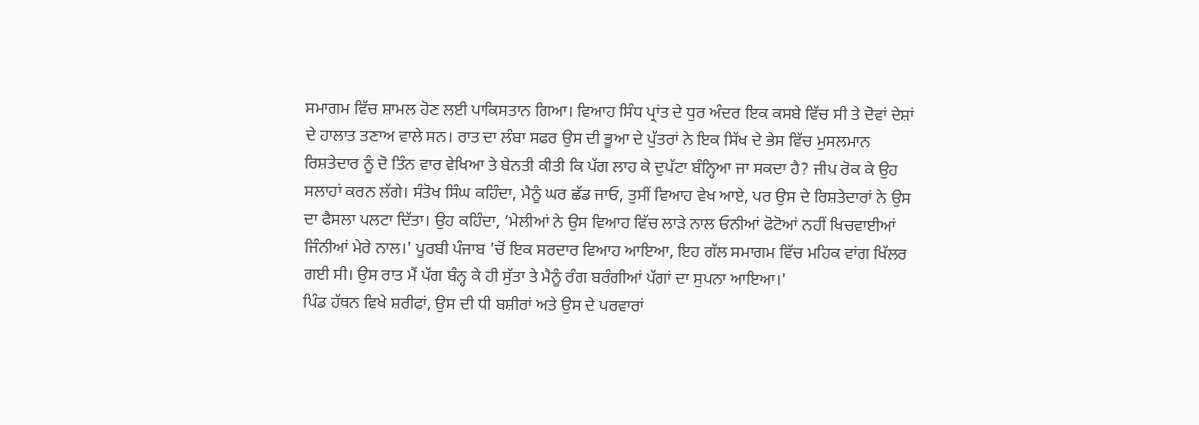ਸਮਾਗਮ ਵਿੱਚ ਸ਼ਾਮਲ ਹੋਣ ਲਈ ਪਾਕਿਸਤਾਨ ਗਿਆ। ਵਿਆਹ ਸਿੰਧ ਪ੍ਰਾਂਤ ਦੇ ਧੁਰ ਅੰਦਰ ਇਕ ਕਸਬੇ ਵਿੱਚ ਸੀ ਤੇ ਦੋਵਾਂ ਦੇਸ਼ਾਂ ਦੇ ਹਾਲਾਤ ਤਣਾਅ ਵਾਲੇ ਸਨ। ਰਾਤ ਦਾ ਲੰਬਾ ਸਫਰ ਉਸ ਦੀ ਭੂਆ ਦੇ ਪੁੱਤਰਾਂ ਨੇ ਇਕ ਸਿੱਖ ਦੇ ਭੇਸ ਵਿੱਚ ਮੁਸਲਮਾਨ ਰਿਸ਼ਤੇਦਾਰ ਨੂੰ ਦੋ ਤਿੰਨ ਵਾਰ ਵੇਖਿਆ ਤੇ ਬੇਨਤੀ ਕੀਤੀ ਕਿ ਪੱਗ ਲਾਹ ਕੇ ਦੁਪੱਟਾ ਬੰਨ੍ਹਿਆ ਜਾ ਸਕਦਾ ਹੈ? ਜੀਪ ਰੋਕ ਕੇ ਉਹ ਸਲਾਹਾਂ ਕਰਨ ਲੱਗੇ। ਸੰਤੋਖ ਸਿੰਘ ਕਹਿੰਦਾ, ਮੈਨੂੰ ਘਰ ਛੱਡ ਜਾਓ, ਤੁਸੀਂ ਵਿਆਹ ਵੇਖ ਆਏ, ਪਰ ਉਸ ਦੇ ਰਿਸ਼ਤੇਦਾਰਾਂ ਨੇ ਉਸ ਦਾ ਫੈਸਲਾ ਪਲਟਾ ਦਿੱਤਾ। ਉਹ ਕਹਿੰਦਾ, ‘ਮੇਲੀਆਂ ਨੇ ਉਸ ਵਿਆਹ ਵਿੱਚ ਲਾੜੇ ਨਾਲ ਓਨੀਆਂ ਫੋਟੋਆਂ ਨਹੀਂ ਖਿਚਵਾਈਆਂ ਜਿੰਨੀਆਂ ਮੇਰੇ ਨਾਲ।' ਪੂਰਬੀ ਪੰਜਾਬ 'ਚੋਂ ਇਕ ਸਰਦਾਰ ਵਿਆਹ ਆਇਆ, ਇਹ ਗੱਲ ਸਮਾਗਮ ਵਿੱਚ ਮਹਿਕ ਵਾਂਗ ਖਿੱਲਰ ਗਈ ਸੀ। ਉਸ ਰਾਤ ਮੈਂ ਪੱਗ ਬੰਨ੍ਹ ਕੇ ਹੀ ਸੁੱਤਾ ਤੇ ਮੈਨੂੰ ਰੰਗ ਬਰੰਗੀਆਂ ਪੱਗਾਂ ਦਾ ਸੁਪਨਾ ਆਇਆ।'
ਪਿੰਡ ਹੱਥਨ ਵਿਖੇ ਸ਼ਰੀਫਾਂ, ਉਸ ਦੀ ਧੀ ਬਸ਼ੀਰਾਂ ਅਤੇ ਉਸ ਦੇ ਪਰਵਾਰਾਂ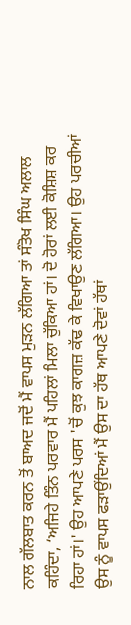ਨਾਲ ਗੱਲਬਾਤ ਕਰਨ ਤੋਂ ਬਾਅਦ ਜਦੋਂ ਮੈਂ ਵਾਪਸ ਮੁੜਨ ਲੱਗਿਆ ਤਾਂ ਸੰਤੋਖ ਸਿੰਘ ਅਲਾਲ ਕਹਿੰਦਾ, ‘ਅਜਿਹੇ ਤਿੰਨ ਪਰਵਾਰ ਮੈਂ ਪਹਿਲਾਂ ਮਿਲਾ ਚੁੱਕਿਆ ਹਾਂ। ਦੋ ਹੋਰਾਂ ਲਈ ਕੋਸ਼ਿਸ਼ ਕਰ ਰਿਹਾ ਹਾਂ।' ਉਹ ਆਪਣੇ ਪਰਸ 'ਚੋਂ ਕੁਝ ਕਾਗਜ਼ ਕੱਢ ਕੇ ਵਿਖਾਉਣ ਲੱਗਿਆ। ਉਹ ਪਰਚੀਆਂ ਉਸ ਨੂੰ ਵਾਪਸ ਫੜਾਉਂਦਿਆਂ ਮੈਂ ਉਸ ਦਾ ਹੱਥ ਆਪਣੇ ਦੋਵਾਂ ਹੱਥਾਂ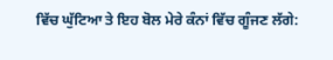ਵਿੱਚ ਘੁੱਟਿਆ ਤੇ ਇਹ ਬੋਲ ਮੇਰੇ ਕੰਨਾਂ ਵਿੱਚ ਗੂੰਜਣ ਲੱਗੇ: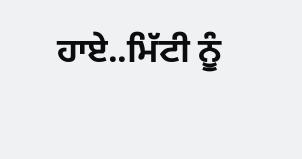ਹਾਏ..ਮਿੱਟੀ ਨੂੰ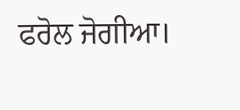ਫਰੋਲ ਜੋਗੀਆ।